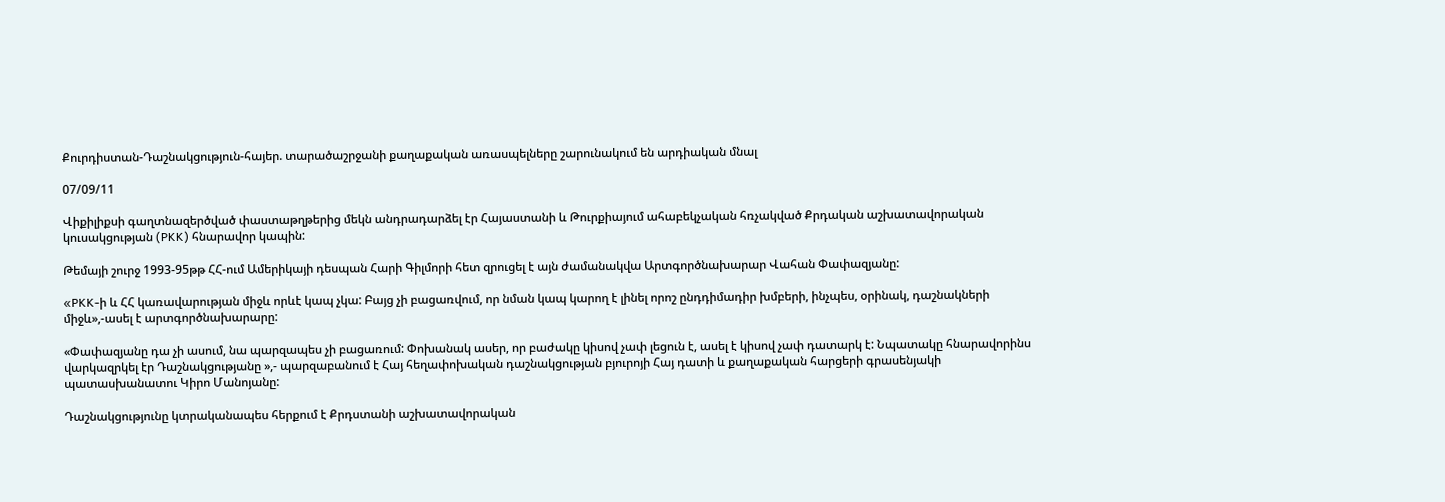Քուրդիստան-Դաշնակցություն-հայեր. տարածաշրջանի քաղաքական առասպելները շարունակում են արդիական մնալ

07/09/11

Վիքիլիքսի գաղտնազերծված փաստաթղթերից մեկն անդրադարձել էր Հայաստանի և Թուրքիայում ահաբեկչական հռչակված Քրդական աշխատավորական կուսակցության (PKK) հնարավոր կապին:

Թեմայի շուրջ 1993-95թթ ՀՀ-ում Ամերիկայի դեսպան Հարի Գիլմորի հետ զրուցել է այն ժամանակվա Արտգործնախարար Վահան Փափազյանը:

«PKK-ի և ՀՀ կառավարության միջև որևէ կապ չկա: Բայց չի բացառվում, որ նման կապ կարող է լինել որոշ ընդդիմադիր խմբերի, ինչպես, օրինակ, դաշնակների միջև»,-ասել է արտգործնախարարը:

«Փափազյանը դա չի ասում, նա պարզապես չի բացառում: Փոխանակ ասեր, որ բաժակը կիսով չափ լեցուն է, ասել է կիսով չափ դատարկ է: Նպատակը հնարավորինս վարկազրկել էր Դաշնակցությանը »,- պարզաբանում է Հայ հեղափոխական դաշնակցության բյուրոյի Հայ դատի և քաղաքական հարցերի գրասենյակի պատասխանատու Կիրո Մանոյանը:

Դաշնակցությունը կտրականապես հերքում է Քրդստանի աշխատավորական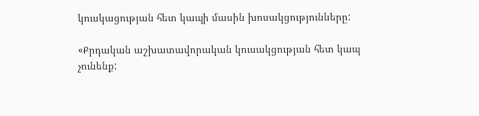կուսկացության հետ կապի մասին խոսակցությունները:

«Քրդական աշխատավորական կուսակցության հետ կապ չունենք: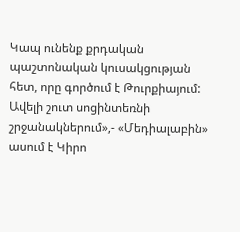Կապ ունենք քրդական պաշտոնական կուսակցության հետ, որը գործում է Թուրքիայում: Ավելի շուտ սոցինտեռնի շրջանակներում»,- «Մեդիալաբին» ասում է Կիրո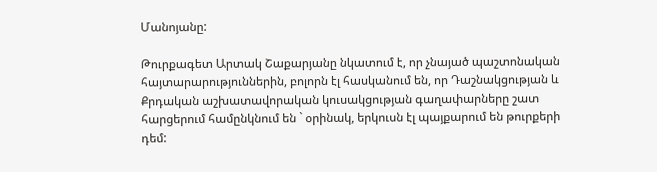Մանոյանը:

Թուրքագետ Արտակ Շաքարյանը նկատում է, որ չնայած պաշտոնական հայտարարություններին, բոլորն էլ հասկանում են, որ Դաշնակցության և Քրդական աշխատավորական կուսակցության գաղափարները շատ հարցերում համընկնում են ` օրինակ, երկուսն էլ պայքարում են թուրքերի դեմ: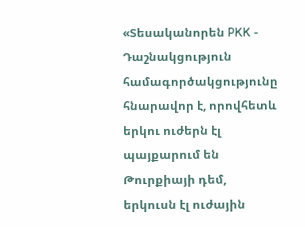«Տեսականորեն PKK - Դաշնակցություն համագործակցությունը հնարավոր է, որովհետև երկու ուժերն էլ պայքարում են Թուրքիայի դեմ, երկուսն էլ ուժային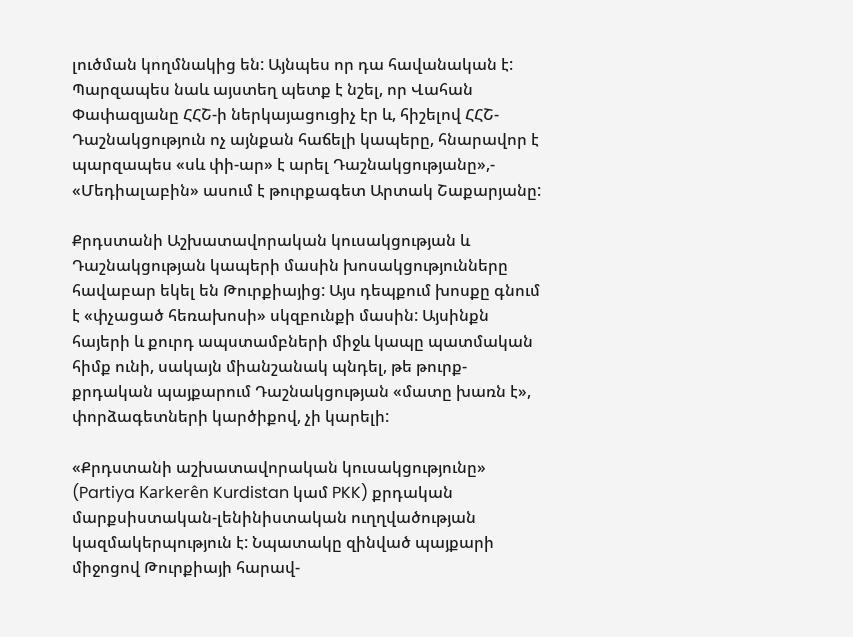լուծման կողմնակից են: Այնպես որ դա հավանական է: Պարզապես նաև այստեղ պետք է նշել, որ Վահան Փափազյանը ՀՀՇ-ի ներկայացուցիչ էր և, հիշելով ՀՀՇ-Դաշնակցություն ոչ այնքան հաճելի կապերը, հնարավոր է պարզապես «սև փի-ար» է արել Դաշնակցությանը»,- «Մեդիալաբին» ասում է թուրքագետ Արտակ Շաքարյանը:

Քրդստանի Աշխատավորական կուսակցության և Դաշնակցության կապերի մասին խոսակցությունները հավաբար եկել են Թուրքիայից: Այս դեպքում խոսքը գնում է «փչացած հեռախոսի» սկզբունքի մասին: Այսինքն հայերի և քուրդ ապստամբների միջև կապը պատմական հիմք ունի, սակայն միանշանակ պնդել, թե թուրք-քրդական պայքարում Դաշնակցության «մատը խառն է», փորձագետների կարծիքով, չի կարելի:

«Քրդստանի աշխատավորական կուսակցությունը» (Partiya Karkerên Kurdistan կամ PKK) քրդական մարքսիստական-լենինիստական ուղղվածության կազմակերպություն է: Նպատակը զինված պայքարի միջոցով Թուրքիայի հարավ-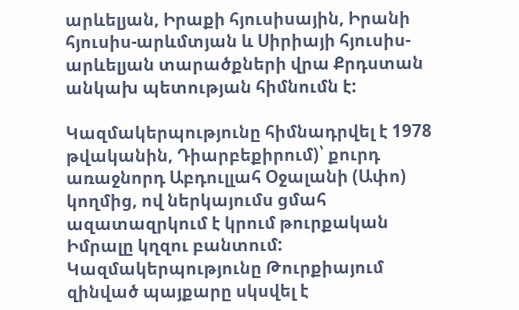արևելյան, Իրաքի հյուսիսային, Իրանի հյուսիս-արևմտյան և Սիրիայի հյուսիս-արևելյան տարածքների վրա Քրդստան անկախ պետության հիմնումն է:

Կազմակերպությունը հիմնադրվել է 1978 թվականին, Դիարբեքիրում)՝ քուրդ առաջնորդ Աբդուլլահ Օջալանի (Ափո) կողմից, ով ներկայումս ցմահ ազատազրկում է կրում թուրքական Իմրալը կղզու բանտում: Կազմակերպությունը Թուրքիայում զինված պայքարը սկսվել է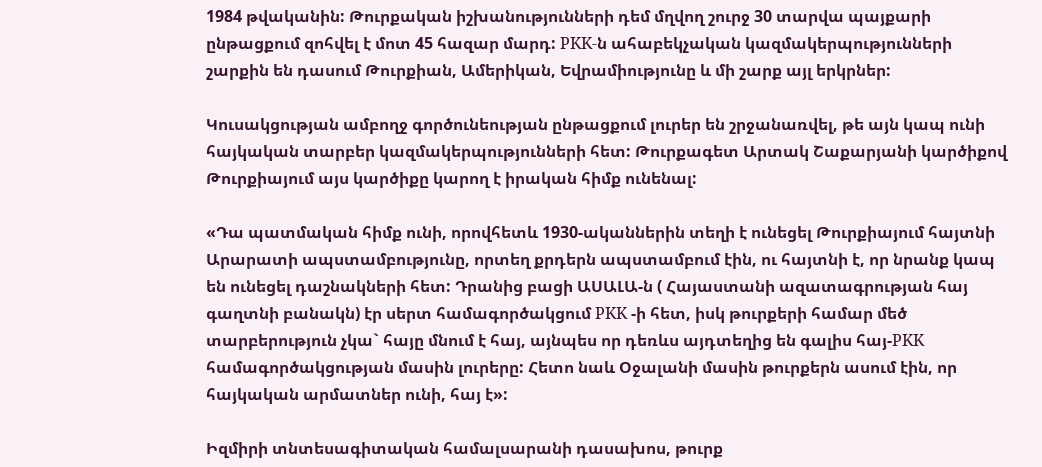1984 թվականին: Թուրքական իշխանությունների դեմ մղվող շուրջ 30 տարվա պայքարի ընթացքում զոհվել է մոտ 45 հազար մարդ: PKK-ն ահաբեկչական կազմակերպությունների շարքին են դասում Թուրքիան, Ամերիկան, Եվրամիությունը և մի շարք այլ երկրներ:

Կուսակցության ամբողջ գործունեության ընթացքում լուրեր են շրջանառվել, թե այն կապ ունի հայկական տարբեր կազմակերպությունների հետ: Թուրքագետ Արտակ Շաքարյանի կարծիքով Թուրքիայում այս կարծիքը կարող է իրական հիմք ունենալ:

«Դա պատմական հիմք ունի, որովհետև 1930-ականներին տեղի է ունեցել Թուրքիայում հայտնի Արարատի ապստամբությունը, որտեղ քրդերն ապստամբում էին, ու հայտնի է, որ նրանք կապ են ունեցել դաշնակների հետ: Դրանից բացի ԱՍԱԼԱ-ն ( Հայաստանի ազատագրության հայ գաղտնի բանակն) էր սերտ համագործակցում PKK -ի հետ, իսկ թուրքերի համար մեծ տարբերություն չկա` հայը մնում է հայ, այնպես որ դեռևս այդտեղից են գալիս հայ-PKK համագործակցության մասին լուրերը: Հետո նաև Օջալանի մասին թուրքերն ասում էին, որ հայկական արմատներ ունի, հայ է»:

Իզմիրի տնտեսագիտական համալսարանի դասախոս, թուրք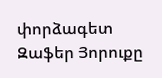փորձագետ Զաֆեր Յորուքը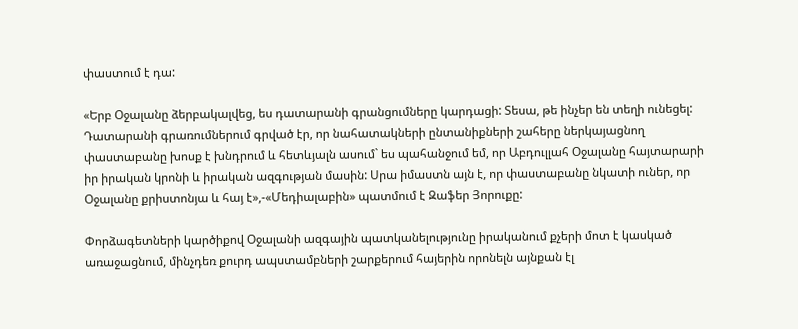փաստում է դա:

«Երբ Օջալանը ձերբակալվեց, ես դատարանի գրանցումները կարդացի: Տեսա, թե ինչեր են տեղի ունեցել: Դատարանի գրառումներում գրված էր, որ նահատակների ընտանիքների շահերը ներկայացնող փաստաբանը խոսք է խնդրում և հետևյալն ասում` ես պահանջում եմ, որ Աբդուլլահ Օջալանը հայտարարի իր իրական կրոնի և իրական ազգության մասին: Սրա իմաստն այն է, որ փաստաբանը նկատի ուներ, որ Օջալանը քրիստոնյա և հայ է»,-«Մեդիալաբին» պատմում է Զաֆեր Յորուքը:

Փորձագետների կարծիքով Օջալանի ազգային պատկանելությունը իրականում քչերի մոտ է կասկած առաջացնում, մինչդեռ քուրդ ապստամբների շարքերում հայերին որոնելն այնքան էլ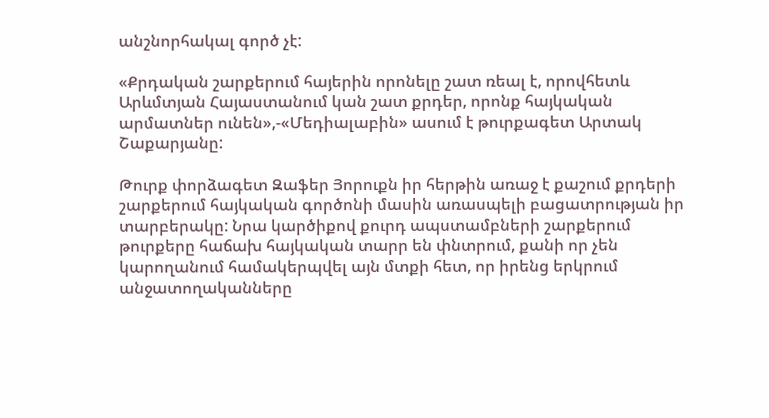անշնորհակալ գործ չէ:

«Քրդական շարքերում հայերին որոնելը շատ ռեալ է, որովհետև Արևմտյան Հայաստանում կան շատ քրդեր, որոնք հայկական արմատներ ունեն»,-«Մեդիալաբին» ասում է թուրքագետ Արտակ Շաքարյանը:

Թուրք փորձագետ Զաֆեր Յորուքն իր հերթին առաջ է քաշում քրդերի շարքերում հայկական գործոնի մասին առասպելի բացատրության իր տարբերակը: Նրա կարծիքով քուրդ ապստամբների շարքերում թուրքերը հաճախ հայկական տարր են փնտրում, քանի որ չեն կարողանում համակերպվել այն մտքի հետ, որ իրենց երկրում անջատողականները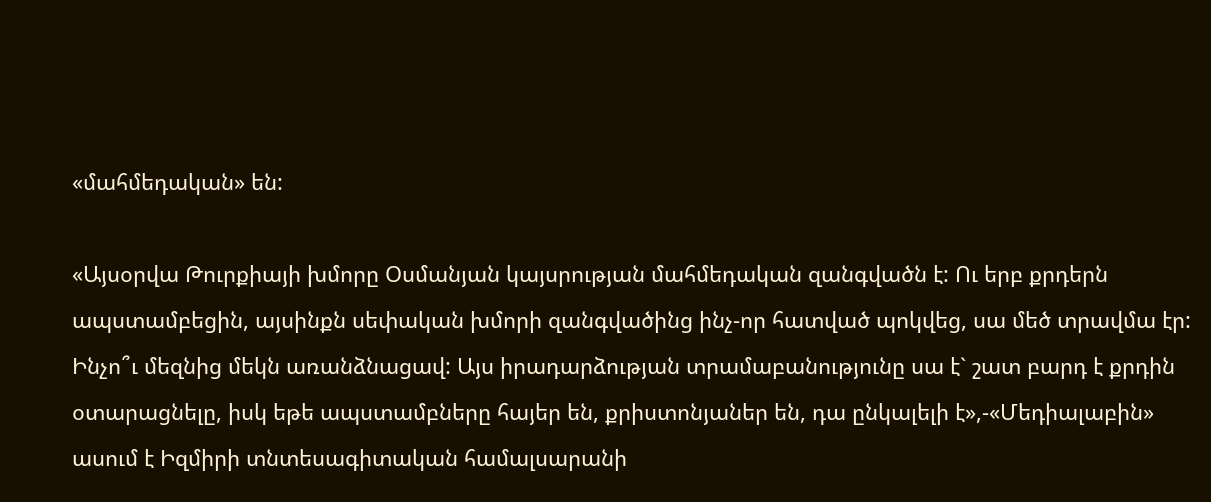«մահմեդական» են:

«Այսօրվա Թուրքիայի խմորը Օսմանյան կայսրության մահմեդական զանգվածն է: Ու երբ քրդերն ապստամբեցին, այսինքն սեփական խմորի զանգվածինց ինչ-որ հատված պոկվեց, սա մեծ տրավմա էր: Ինչո՞ւ մեզնից մեկն առանձնացավ: Այս իրադարձության տրամաբանությունը սա է` շատ բարդ է քրդին օտարացնելը, իսկ եթե ապստամբները հայեր են, քրիստոնյաներ են, դա ընկալելի է»,-«Մեդիալաբին» ասում է Իզմիրի տնտեսագիտական համալսարանի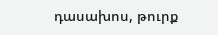դասախոս, թուրք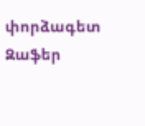փորձագետ Զաֆեր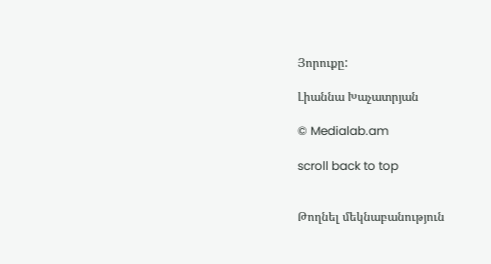Յորուքը:

Լիաննա Խաչատրյան

© Medialab.am

scroll back to top


Թողնել մեկնաբանություն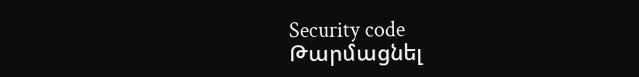Security code
Թարմացնել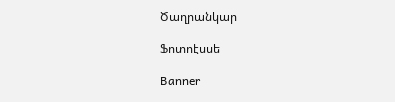Ծաղրանկար

Ֆոտոէսսե

Banner